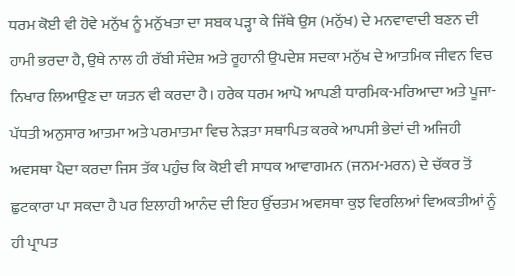ਧਰਮ ਕੋਈ ਵੀ ਹੋਵੇ ਮਨੁੱਖ ਨੂੰ ਮਨੁੱਖਤਾ ਦਾ ਸਬਕ ਪੜ੍ਹਾ ਕੇ ਜਿੱਥੇ ਉਸ (ਮਨੁੱਖ) ਦੇ ਮਨਵਾਵਾਦੀ ਬਣਨ ਦੀ ਹਾਮੀ ਭਰਦਾ ਹੈ, ਉਥੇ ਨਾਲ ਹੀ ਰੱਬੀ ਸੰਦੇਸ਼ ਅਤੇ ਰੂਹਾਨੀ ਉਪਦੇਸ਼ ਸਦਕਾ ਮਨੁੱਖ ਦੇ ਆਤਮਿਕ ਜੀਵਨ ਵਿਚ ਨਿਖਾਰ ਲਿਆਉਣ ਦਾ ਯਤਨ ਵੀ ਕਰਦਾ ਹੈ। ਹਰੇਕ ਧਰਮ ਆਪੋ ਆਪਣੀ ਧਾਰਮਿਕ-ਮਰਿਆਦਾ ਅਤੇ ਪੂਜਾ-ਪੱਧਤੀ ਅਨੁਸਾਰ ਆਤਮਾ ਅਤੇ ਪਰਮਾਤਮਾ ਵਿਚ ਨੇੜਤਾ ਸਥਾਪਿਤ ਕਰਕੇ ਆਪਸੀ ਭੇਦਾਂ ਦੀ ਅਜਿਹੀ ਅਵਸਥਾ ਪੈਦਾ ਕਰਦਾ ਜਿਸ ਤੱਕ ਪਹੁੰਚ ਕਿ ਕੋਈ ਵੀ ਸਾਧਕ ਆਵਾਗਮਨ (ਜਨਮ-ਮਰਨ) ਦੇ ਚੱਕਰ ਤੋਂ ਛੁਟਕਾਰਾ ਪਾ ਸਕਦਾ ਹੈ ਪਰ ਇਲਾਹੀ ਆਨੰਦ ਦੀ ਇਹ ਉੱਚਤਮ ਅਵਸਥਾ ਕੁਝ ਵਿਰਲਿਆਂ ਵਿਅਕਤੀਆਂ ਨੂੰ ਹੀ ਪ੍ਰਾਪਤ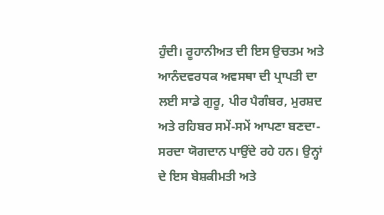ਹੁੰਦੀ। ਰੂਹਾਨੀਅਤ ਦੀ ਇਸ ਉਚਤਮ ਅਤੇ ਆਨੰਦਵਰਧਕ ਅਵਸਥਾ ਦੀ ਪ੍ਰਾਪਤੀ ਦਾ ਲਈ ਸਾਡੇ ਗੁਰੂ, ਪੀਰ ਪੈਗੰਬਰ, ਮੁਰਸ਼ਦ ਅਤੇ ਰਹਿਬਰ ਸਮੇਂ-ਸਮੇਂ ਆਪਣਾ ਬਣਦਾ-ਸਰਦਾ ਯੋਗਦਾਨ ਪਾਉਂਦੇ ਰਹੇ ਹਨ। ਉਨ੍ਹਾਂ ਦੇ ਇਸ ਬੇਸ਼ਕੀਮਤੀ ਅਤੇ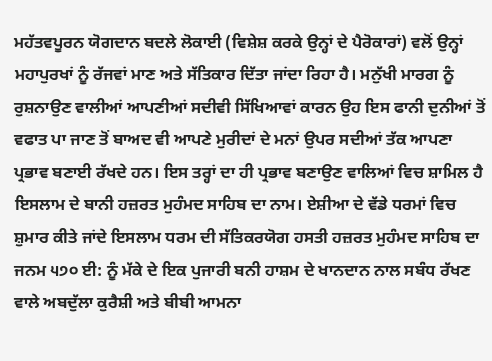ਮਹੱਤਵਪੂਰਨ ਯੋਗਦਾਨ ਬਦਲੇ ਲੋਕਾਈ (ਵਿਸ਼ੇਸ਼ ਕਰਕੇ ਉਨ੍ਹਾਂ ਦੇ ਪੈਰੋਕਾਰਾਂ) ਵਲੋਂ ਉਨ੍ਹਾਂ ਮਹਾਪੁਰਖਾਂ ਨੂੰ ਰੱਜਵਾਂ ਮਾਣ ਅਤੇ ਸੱਤਿਕਾਰ ਦਿੱਤਾ ਜਾਂਦਾ ਰਿਹਾ ਹੈ। ਮਨੁੱਖੀ ਮਾਰਗ ਨੂੰ ਰੁਸ਼ਨਾਉਣ ਵਾਲੀਆਂ ਆਪਣੀਆਂ ਸਦੀਵੀ ਸਿੱਖਿਆਵਾਂ ਕਾਰਨ ਉਹ ਇਸ ਫਾਨੀ ਦੁਨੀਆਂ ਤੋਂ ਵਫਾਤ ਪਾ ਜਾਣ ਤੋਂ ਬਾਅਦ ਵੀ ਆਪਣੇ ਮੁਰੀਦਾਂ ਦੇ ਮਨਾਂ ਉਪਰ ਸਦੀਆਂ ਤੱਕ ਆਪਣਾ ਪ੍ਰਭਾਵ ਬਣਾਈ ਰੱਖਦੇ ਹਨ। ਇਸ ਤਰ੍ਹਾਂ ਦਾ ਹੀ ਪ੍ਰਭਾਵ ਬਣਾਉਣ ਵਾਲਿਆਂ ਵਿਚ ਸ਼ਾਮਿਲ ਹੈ ਇਸਲਾਮ ਦੇ ਬਾਨੀ ਹਜ਼ਰਤ ਮੁਹੰਮਦ ਸਾਹਿਬ ਦਾ ਨਾਮ। ਏਸ਼ੀਆ ਦੇ ਵੱਡੇ ਧਰਮਾਂ ਵਿਚ ਸ਼ੁਮਾਰ ਕੀਤੇ ਜਾਂਦੇ ਇਸਲਾਮ ਧਰਮ ਦੀ ਸੱਤਿਕਰਯੋਗ ਹਸਤੀ ਹਜ਼ਰਤ ਮੁਹੰਮਦ ਸਾਹਿਬ ਦਾ ਜਨਮ ੫੭੦ ਈ: ਨੂੰ ਮੱਕੇ ਦੇ ਇਕ ਪੁਜਾਰੀ ਬਨੀ ਹਾਸ਼ਮ ਦੇ ਖਾਨਦਾਨ ਨਾਲ ਸਬੰਧ ਰੱਖਣ ਵਾਲੇ ਅਬਦੁੱਲਾ ਕੁਰੈਸ਼ੀ ਅਤੇ ਬੀਬੀ ਆਮਨਾ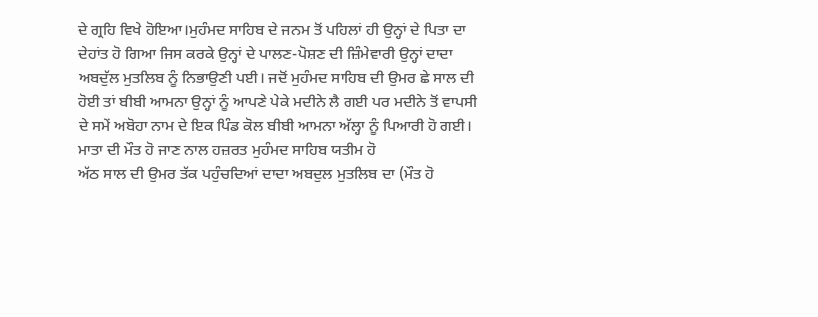ਦੇ ਗ੍ਰਹਿ ਵਿਖੇ ਹੋਇਆ।ਮੁਹੰਮਦ ਸਾਹਿਬ ਦੇ ਜਨਮ ਤੋਂ ਪਹਿਲਾਂ ਹੀ ਉਨ੍ਹਾਂ ਦੇ ਪਿਤਾ ਦਾ ਦੇਹਾਂਤ ਹੋ ਗਿਆ ਜਿਸ ਕਰਕੇ ਉਨ੍ਹਾਂ ਦੇ ਪਾਲਣ-ਪੋਸ਼ਣ ਦੀ ਜ਼ਿੰਮੇਵਾਰੀ ਉਨ੍ਹਾਂ ਦਾਦਾ ਅਬਦੁੱਲ ਮੁਤਲਿਬ ਨੂੰ ਨਿਭਾਉਣੀ ਪਈ। ਜਦੋਂ ਮੁਹੰਮਦ ਸਾਹਿਬ ਦੀ ਉਮਰ ਛੇ ਸਾਲ ਦੀ ਹੋਈ ਤਾਂ ਬੀਬੀ ਆਮਨਾ ਉਨ੍ਹਾਂ ਨੂੰ ਆਪਣੇ ਪੇਕੇ ਮਦੀਨੇ ਲੈ ਗਈ ਪਰ ਮਦੀਨੇ ਤੋਂ ਵਾਪਸੀ ਦੇ ਸਮੇਂ ਅਬੋਹਾ ਨਾਮ ਦੇ ਇਕ ਪਿੰਡ ਕੋਲ ਬੀਬੀ ਆਮਨਾ ਅੱਲ੍ਹਾ ਨੂੰ ਪਿਆਰੀ ਹੋ ਗਈ। ਮਾਤਾ ਦੀ ਮੌਤ ਹੋ ਜਾਣ ਨਾਲ ਹਜ਼ਰਤ ਮੁਹੰਮਦ ਸਾਹਿਬ ਯਤੀਮ ਹੋ
ਅੱਠ ਸਾਲ ਦੀ ਉਮਰ ਤੱਕ ਪਹੁੰਚਦਿਆਂ ਦਾਦਾ ਅਬਦੁਲ ਮੁਤਲਿਬ ਦਾ (ਮੌਤ ਹੋ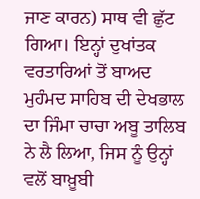ਜਾਣ ਕਾਰਨ) ਸਾਥ ਵੀ ਛੁੱਟ ਗਿਆ। ਇਨ੍ਹਾਂ ਦੁਖਾਂਤਕ ਵਰਤਾਰਿਆਂ ਤੋਂ ਬਾਅਦ ਮੁਹੰਮਦ ਸਾਹਿਬ ਦੀ ਦੇਖਭਾਲ ਦਾ ਜਿੰਮਾ ਚਾਚਾ ਅਬੂ ਤਾਲਿਬ ਨੇ ਲੈ ਲਿਆ, ਜਿਸ ਨੂੰ ਉਨ੍ਹਾਂ ਵਲੋਂ ਬਾਖ਼ੂਬੀ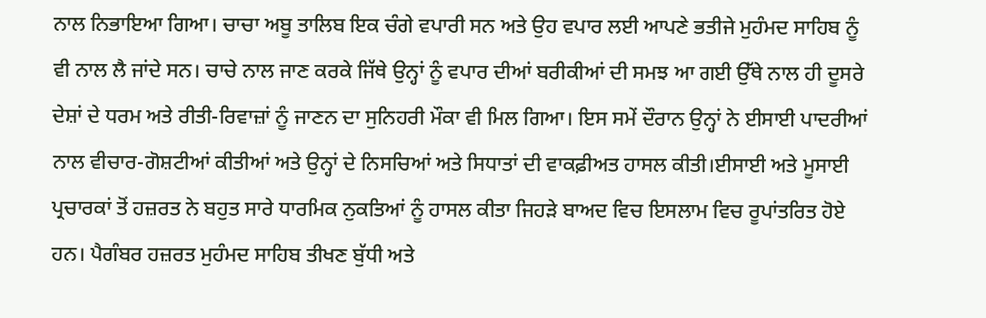ਨਾਲ ਨਿਭਾਇਆ ਗਿਆ। ਚਾਚਾ ਅਬੂ ਤਾਲਿਬ ਇਕ ਚੰਗੇ ਵਪਾਰੀ ਸਨ ਅਤੇ ਉਹ ਵਪਾਰ ਲਈ ਆਪਣੇ ਭਤੀਜੇ ਮੁਹੰਮਦ ਸਾਹਿਬ ਨੂੰ ਵੀ ਨਾਲ ਲੈ ਜਾਂਦੇ ਸਨ। ਚਾਚੇ ਨਾਲ ਜਾਣ ਕਰਕੇ ਜਿੱਥੇ ਉਨ੍ਹਾਂ ਨੂੰ ਵਪਾਰ ਦੀਆਂ ਬਰੀਕੀਆਂ ਦੀ ਸਮਝ ਆ ਗਈ ਉੱਥੇ ਨਾਲ ਹੀ ਦੂਸਰੇ ਦੇਸ਼ਾਂ ਦੇ ਧਰਮ ਅਤੇ ਰੀਤੀ-ਰਿਵਾਜ਼ਾਂ ਨੂੰ ਜਾਣਨ ਦਾ ਸੁਨਿਹਰੀ ਮੌਕਾ ਵੀ ਮਿਲ ਗਿਆ। ਇਸ ਸਮੇਂ ਦੌਰਾਨ ਉਨ੍ਹਾਂ ਨੇ ਈਸਾਈ ਪਾਦਰੀਆਂ ਨਾਲ ਵੀਚਾਰ-ਗੋਸ਼ਟੀਆਂ ਕੀਤੀਆਂ ਅਤੇ ਉਨ੍ਹਾਂ ਦੇ ਨਿਸਚਿਆਂ ਅਤੇ ਸਿਧਾਤਾਂ ਦੀ ਵਾਕਫ਼ੀਅਤ ਹਾਸਲ ਕੀਤੀ।ਈਸਾਈ ਅਤੇ ਮੂਸਾਈ ਪ੍ਰਚਾਰਕਾਂ ਤੋਂ ਹਜ਼ਰਤ ਨੇ ਬਹੁਤ ਸਾਰੇ ਧਾਰਮਿਕ ਨੁਕਤਿਆਂ ਨੂੰ ਹਾਸਲ ਕੀਤਾ ਜਿਹੜੇ ਬਾਅਦ ਵਿਚ ਇਸਲਾਮ ਵਿਚ ਰੂਪਾਂਤਰਿਤ ਹੋਏ ਹਨ। ਪੈਗੰਬਰ ਹਜ਼ਰਤ ਮੁਹੰਮਦ ਸਾਹਿਬ ਤੀਖਣ ਬੁੱਧੀ ਅਤੇ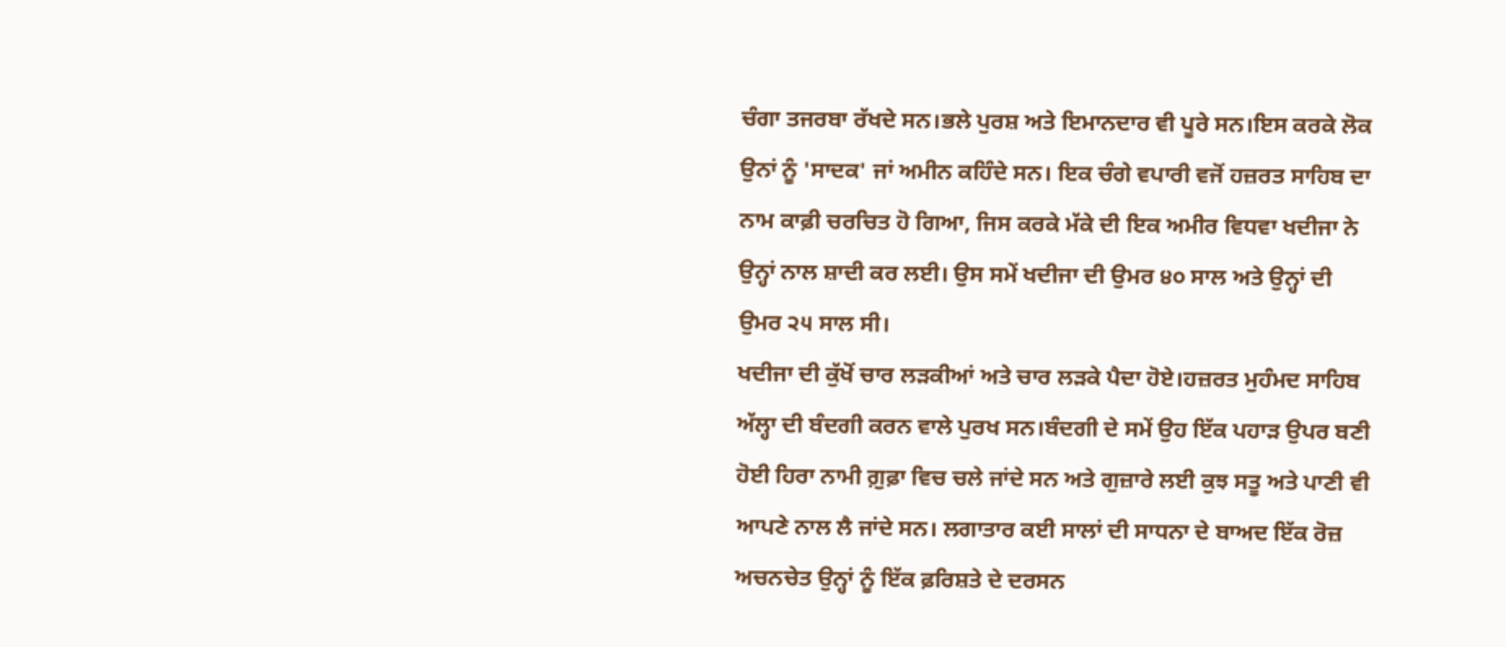ਚੰਗਾ ਤਜਰਬਾ ਰੱਖਦੇ ਸਨ।ਭਲੇ ਪੁਰਸ਼ ਅਤੇ ਇਮਾਨਦਾਰ ਵੀ ਪੂਰੇ ਸਨ।ਇਸ ਕਰਕੇ ਲੋਕ ਉਨਾਂ ਨੂੰ 'ਸਾਦਕ' ਜਾਂ ਅਮੀਨ ਕਹਿੰਦੇ ਸਨ। ਇਕ ਚੰਗੇ ਵਪਾਰੀ ਵਜੋਂ ਹਜ਼ਰਤ ਸਾਹਿਬ ਦਾ ਨਾਮ ਕਾਫ਼ੀ ਚਰਚਿਤ ਹੋ ਗਿਆ, ਜਿਸ ਕਰਕੇ ਮੱਕੇ ਦੀ ਇਕ ਅਮੀਰ ਵਿਧਵਾ ਖਦੀਜਾ ਨੇ ਉਨ੍ਹਾਂ ਨਾਲ ਸ਼ਾਦੀ ਕਰ ਲਈ। ਉਸ ਸਮੇਂ ਖਦੀਜਾ ਦੀ ਉਮਰ ੪੦ ਸਾਲ ਅਤੇ ਉਨ੍ਹਾਂ ਦੀ ਉਮਰ ੨੫ ਸਾਲ ਸੀ।
ਖਦੀਜਾ ਦੀ ਕੁੱਖੋਂ ਚਾਰ ਲੜਕੀਆਂ ਅਤੇ ਚਾਰ ਲੜਕੇ ਪੈਦਾ ਹੋਏ।ਹਜ਼ਰਤ ਮੁਹੰਮਦ ਸਾਹਿਬ ਅੱਲ੍ਹਾ ਦੀ ਬੰਦਗੀ ਕਰਨ ਵਾਲੇ ਪੁਰਖ ਸਨ।ਬੰਦਗੀ ਦੇ ਸਮੇਂ ਉਹ ਇੱਕ ਪਹਾੜ ਉਪਰ ਬਣੀ ਹੋਈ ਹਿਰਾ ਨਾਮੀ ਗ਼ੁਫ਼ਾ ਵਿਚ ਚਲੇ ਜਾਂਦੇ ਸਨ ਅਤੇ ਗੁਜ਼ਾਰੇ ਲਈ ਕੁਝ ਸਤੂ ਅਤੇ ਪਾਣੀ ਵੀ ਆਪਣੇ ਨਾਲ ਲੈ ਜਾਂਦੇ ਸਨ। ਲਗਾਤਾਰ ਕਈ ਸਾਲਾਂ ਦੀ ਸਾਧਨਾ ਦੇ ਬਾਅਦ ਇੱਕ ਰੋਜ਼ ਅਚਨਚੇਤ ਉਨ੍ਹਾਂ ਨੂੰ ਇੱਕ ਫ਼ਰਿਸ਼ਤੇ ਦੇ ਦਰਸਨ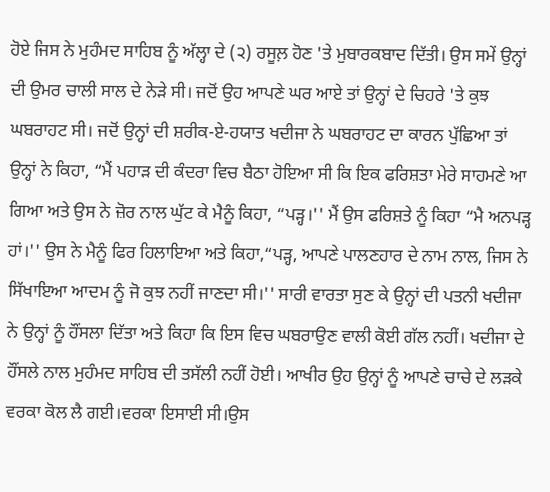ਹੋਏ ਜਿਸ ਨੇ ਮੁਹੰਮਦ ਸਾਹਿਬ ਨੂੰ ਅੱਲ੍ਹਾ ਦੇ (੨) ਰਸੂਲ਼ ਹੋਣ 'ਤੇ ਮੁਬਾਰਕਬਾਦ ਦਿੱਤੀ। ਉਸ ਸਮੇਂ ਉਨ੍ਹਾਂ ਦੀ ਉਮਰ ਚਾਲੀ ਸਾਲ ਦੇ ਨੇੜੇ ਸੀ। ਜਦੋਂ ਉਹ ਆਪਣੇ ਘਰ ਆਏ ਤਾਂ ਉਨ੍ਹਾਂ ਦੇ ਚਿਹਰੇ 'ਤੇ ਕੁਝ ਘਬਰਾਹਟ ਸੀ। ਜਦੋਂ ਉਨ੍ਹਾਂ ਦੀ ਸ਼ਰੀਕ-ਏ-ਹਯਾਤ ਖਦੀਜਾ ਨੇ ਘਬਰਾਹਟ ਦਾ ਕਾਰਨ ਪੁੱਛਿਆ ਤਾਂ ਉਨ੍ਹਾਂ ਨੇ ਕਿਹਾ, “ਮੈਂ ਪਹਾੜ ਦੀ ਕੰਦਰਾ ਵਿਚ ਬੈਠਾ ਹੋਇਆ ਸੀ ਕਿ ਇਕ ਫਰਿਸ਼ਤਾ ਮੇਰੇ ਸਾਹਮਣੇ ਆ ਗਿਆ ਅਤੇ ਉਸ ਨੇ ਜ਼ੋਰ ਨਾਲ ਘੁੱਟ ਕੇ ਮੈਨੂੰ ਕਿਹਾ, “ਪੜ੍ਹ।'' ਮੈਂ ਉਸ ਫਰਿਸ਼ਤੇ ਨੂੰ ਕਿਹਾ “ਮੈ ਅਨਪੜ੍ਹ ਹਾਂ।'' ਉਸ ਨੇ ਮੈਨੂੰ ਫਿਰ ਹਿਲਾਇਆ ਅਤੇ ਕਿਹਾ,“ਪੜ੍ਹ, ਆਪਣੇ ਪਾਲਣਹਾਰ ਦੇ ਨਾਮ ਨਾਲ, ਜਿਸ ਨੇ ਸਿੱਖਾਇਆ ਆਦਮ ਨੂੰ ਜੋ ਕੁਝ ਨਹੀਂ ਜਾਣਦਾ ਸੀ।'' ਸਾਰੀ ਵਾਰਤਾ ਸੁਣ ਕੇ ਉਨ੍ਹਾਂ ਦੀ ਪਤਨੀ ਖਦੀਜਾ ਨੇ ਉਨ੍ਹਾਂ ਨੂੰ ਹੌਂਸਲਾ ਦਿੱਤਾ ਅਤੇ ਕਿਹਾ ਕਿ ਇਸ ਵਿਚ ਘਬਰਾਉਣ ਵਾਲੀ ਕੋਈ ਗੱਲ ਨਹੀਂ। ਖਦੀਜਾ ਦੇ ਹੌਂਸਲੇ ਨਾਲ ਮੁਹੰਮਦ ਸਾਹਿਬ ਦੀ ਤਸੱਲੀ ਨਹੀਂ ਹੋਈ। ਆਖੀਰ ਉਹ ਉਨ੍ਹਾਂ ਨੂੰ ਆਪਣੇ ਚਾਚੇ ਦੇ ਲੜਕੇ ਵਰਕਾ ਕੋਲ ਲੈ ਗਈ।ਵਰਕਾ ਇਸਾਈ ਸੀ।ਉਸ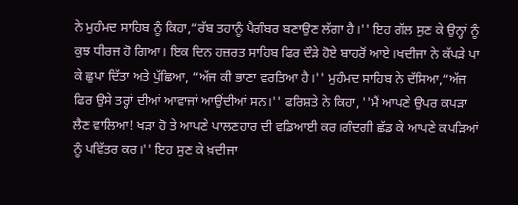ਨੇ ਮੁਹੰਮਦ ਸਾਹਿਬ ਨੂੰ ਕਿਹਾ,“ਰੱਬ ਤਹਾਨੂੰ ਪੈਗੰਬਰ ਬਣਾਉਣ ਲੱਗਾ ਹੈ।'' ਇਹ ਗੱਲ ਸੁਣ ਕੇ ਉਨ੍ਹਾਂ ਨੂੰ ਕੁਝ ਧੀਰਜ ਹੋ ਗਿਆ। ਇਕ ਦਿਨ ਹਜ਼ਰਤ ਸਾਹਿਬ ਫਿਰ ਦੌੜੇ ਹੋਏ ਬਾਹਰੋਂ ਆਏ।ਖਦੀਜਾ ਨੇ ਕੱਪੜੇ ਪਾ ਕੇ ਛੁਪਾ ਦਿੱਤਾ ਅਤੇ ਪੁੱਛਿਆ, “ਅੱਜ ਕੀ ਭਾਣਾ ਵਰਤਿਆ ਹੈ।'' ਮੁਹੰਮਦ ਸਾਹਿਬ ਨੇ ਦੱਸਿਆ,“ਅੱਜ ਫਿਰ ਉਸੇ ਤਰ੍ਹਾਂ ਦੀਆਂ ਆਵਾਜਾਂ ਆਉਂਦੀਆਂ ਸਨ।'' ਫਰਿਸ਼ਤੇ ਨੇ ਕਿਹਾ, ''ਮੈਂ ਆਪਣੇ ਉਪਰ ਕਪੜਾ ਲੈਣ ਵਾਲਿਆ! ਖੜਾ ਹੋ ਤੇ ਆਪਣੇ ਪਾਲਣਹਾਰ ਦੀ ਵਡਿਆਈ ਕਰ।ਗੰਦਗੀ ਛੱਡ ਕੇ ਆਪਣੇ ਕਪੜਿਆਂ ਨੂੰ ਪਵਿੱਤਰ ਕਰ।'' ਇਹ ਸੁਣ ਕੇ ਖ਼ਦੀਜਾ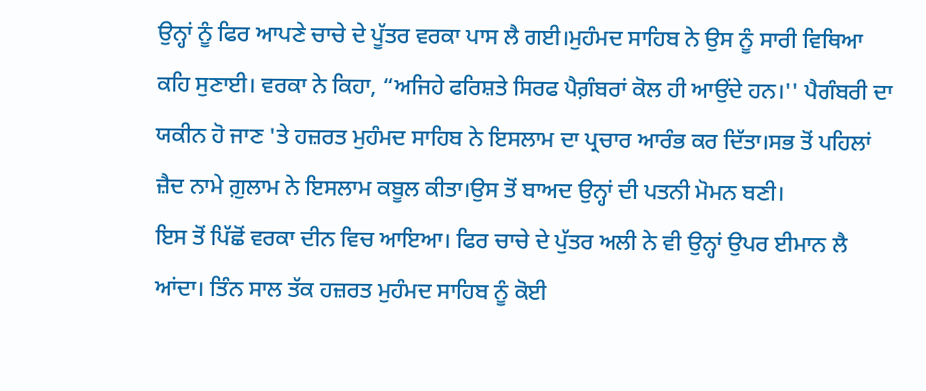ਉਨ੍ਹਾਂ ਨੂੰ ਫਿਰ ਆਪਣੇ ਚਾਚੇ ਦੇ ਪੂੱਤਰ ਵਰਕਾ ਪਾਸ ਲੈ ਗਈ।ਮੁਹੰਮਦ ਸਾਹਿਬ ਨੇ ਉਸ ਨੂੰ ਸਾਰੀ ਵਿਥਿਆ ਕਹਿ ਸੁਣਾਈ। ਵਰਕਾ ਨੇ ਕਿਹਾ, “ਅਜਿਹੇ ਫਰਿਸ਼ਤੇ ਸਿਰਫ ਪੈਗ਼ੰਬਰਾਂ ਕੋਲ ਹੀ ਆਉਂਦੇ ਹਨ।'' ਪੈਗੰਬਰੀ ਦਾ ਯਕੀਨ ਹੋ ਜਾਣ 'ਤੇ ਹਜ਼ਰਤ ਮੁਹੰਮਦ ਸਾਹਿਬ ਨੇ ਇਸਲਾਮ ਦਾ ਪ੍ਰਚਾਰ ਆਰੰਭ ਕਰ ਦਿੱਤਾ।ਸਭ ਤੋਂ ਪਹਿਲਾਂ ਜ਼ੈਦ ਨਾਮੇ ਗ਼ੁਲਾਮ ਨੇ ਇਸਲਾਮ ਕਬੂਲ ਕੀਤਾ।ਉਸ ਤੋਂ ਬਾਅਦ ਉਨ੍ਹਾਂ ਦੀ ਪਤਨੀ ਮੋਮਨ ਬਣੀ।
ਇਸ ਤੋਂ ਪਿੱਛੋਂ ਵਰਕਾ ਦੀਨ ਵਿਚ ਆਇਆ। ਫਿਰ ਚਾਚੇ ਦੇ ਪੁੱਤਰ ਅਲੀ ਨੇ ਵੀ ਉਨ੍ਹਾਂ ਉਪਰ ਈਮਾਨ ਲੈ ਆਂਦਾ। ਤਿੰਨ ਸਾਲ ਤੱਕ ਹਜ਼ਰਤ ਮੁਹੰਮਦ ਸਾਹਿਬ ਨੂੰ ਕੋਈ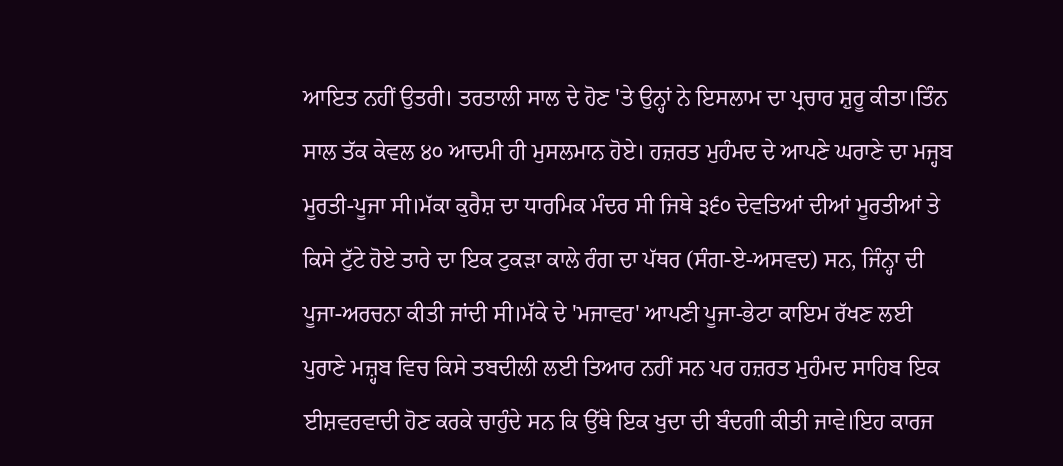ਆਇਤ ਨਹੀਂ ਉਤਰੀ। ਤਰਤਾਲੀ ਸਾਲ ਦੇ ਹੋਣ 'ਤੇ ਉਨ੍ਹਾਂ ਨੇ ਇਸਲਾਮ ਦਾ ਪ੍ਰਚਾਰ ਸ਼ੁਰੂ ਕੀਤਾ।ਤਿੰਨ ਸਾਲ ਤੱਕ ਕੇਵਲ ੪੦ ਆਦਮੀ ਹੀ ਮੁਸਲਮਾਨ ਹੋਏ। ਹਜ਼ਰਤ ਮੁਹੰਮਦ ਦੇ ਆਪਣੇ ਘਰਾਣੇ ਦਾ ਮਜ੍ਹਬ ਮੂਰਤੀ-ਪੂਜਾ ਸੀ।ਮੱਕਾ ਕੁਰੈਸ਼ ਦਾ ਧਾਰਮਿਕ ਮੰਦਰ ਸੀ ਜਿਥੇ ੩੬੦ ਦੇਵਤਿਆਂ ਦੀਆਂ ਮੂਰਤੀਆਂ ਤੇ ਕਿਸੇ ਟੁੱਟੇ ਹੋਏ ਤਾਰੇ ਦਾ ਇਕ ਟੁਕੜਾ ਕਾਲੇ ਰੰਗ ਦਾ ਪੱਥਰ (ਸੰਗ-ਏ-ਅਸਵਦ) ਸਨ, ਜਿੰਨ੍ਹਾ ਦੀ ਪੂਜਾ-ਅਰਚਨਾ ਕੀਤੀ ਜਾਂਦੀ ਸੀ।ਮੱਕੇ ਦੇ 'ਮਜਾਵਰ' ਆਪਣੀ ਪੂਜਾ-ਭੇਟਾ ਕਾਇਮ ਰੱਖਣ ਲਈ ਪੁਰਾਣੇ ਮਜ਼੍ਹਬ ਵਿਚ ਕਿਸੇ ਤਬਦੀਲੀ ਲਈ ਤਿਆਰ ਨਹੀਂ ਸਨ ਪਰ ਹਜ਼ਰਤ ਮੁਹੰਮਦ ਸਾਹਿਬ ਇਕ ਈਸ਼ਵਰਵਾਦੀ ਹੋਣ ਕਰਕੇ ਚਾਹੁੰਦੇ ਸਨ ਕਿ ਉੱਥੇ ਇਕ ਖੁਦਾ ਦੀ ਬੰਦਗੀ ਕੀਤੀ ਜਾਵੇ।ਇਹ ਕਾਰਜ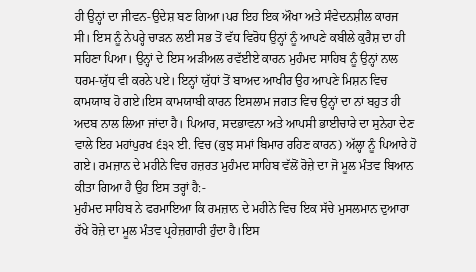ਹੀ ਉਨ੍ਹਾਂ ਦਾ ਜੀਵਨ-ਉਦੇਸ਼ ਬਣ ਗਿਆ।ਪਰ ਇਹ ਇਕ ਔਖਾ ਅਤੇ ਸੰਵੇਦਨਸ਼ੀਲ ਕਾਰਜ ਸੀ। ਇਸ ਨੂੰ ਨੇਪਰ੍ਹੇ ਚਾੜਨ ਲਈ ਸਭ ਤੋਂ ਵੱਧ ਵਿਰੋਧ ਉਨ੍ਹਾਂ ਨੂੰ ਆਪਣੇ ਕਬੀਲੇ ਕੁਰੈਸ਼ ਦਾ ਹੀ ਸਹਿਣਾ ਪਿਆ। ਉਨ੍ਹਾਂ ਦੇ ਇਸ ਅੜੀਅਲ ਰਵੱਈਏ ਕਾਰਨ ਮੁਹੰਮਦ ਸਾਹਿਬ ਨੂੰ ਉਨ੍ਹਾਂ ਨਾਲ ਧਰਮ-ਯੁੱਧ ਵੀ ਕਰਨੇ ਪਏ। ਇਨ੍ਹਾਂ ਯੁੱਧਾਂ ਤੋਂ ਬਾਅਦ ਆਖੀਰ ਉਹ ਆਪਣੇ ਮਿਸ਼ਨ ਵਿਚ ਕਾਮਯਾਬ ਹੋ ਗਏ।ਇਸ ਕਾਮਯਾਬੀ ਕਾਰਨ ਇਸਲਾਮ ਜਗਤ ਵਿਚ ਉਨ੍ਹਾਂ ਦਾ ਨਾਂ ਬਹੁਤ ਹੀ ਅਦਬ ਨਾਲ ਲਿਆ ਜਾਂਦਾ ਹੈ। ਪਿਆਰ, ਸਦਭਾਵਨਾ ਅਤੇ ਆਪਸੀ ਭਾਈਚਾਰੇ ਦਾ ਸੁਨੇਹਾ ਦੇਣ ਵਾਲੇ ਇਹ ਮਹਾਂਪੁਰਖ ੬੩੨ ਈ. ਵਿਚ (ਕੁਝ ਸਮਾਂ ਬਿਮਾਰ ਰਹਿਣ ਕਾਰਨ) ਅੱਲ੍ਹਾ ਨੂੰ ਪਿਆਰੇ ਹੋ ਗਏ। ਰਮਜ਼ਾਨ ਦੇ ਮਹੀਨੇ ਵਿਚ ਹਜ਼ਰਤ ਮੁਹੰਮਦ ਸਾਹਿਬ ਵੱਲੋਂ ਰੋਜ਼ੇ ਦਾ ਜੋ ਮੂਲ ਮੰਤਵ ਬਿਆਨ ਕੀਤਾ ਗਿਆ ਹੈ ਉਹ ਇਸ ਤਰ੍ਹਾਂ ਹੈ:-
ਮੁਹੰਮਦ ਸਾਹਿਬ ਨੇ ਫਰਮਾਇਆ ਕਿ ਰਮਜ਼ਾਨ ਦੇ ਮਹੀਨੇ ਵਿਚ ਇਕ ਸੱਚੇ ਮੁਸਲਮਾਨ ਦੁਆਰਾ ਰੱਖੇ ਰੋਜ਼ੇ ਦਾ ਮੂਲ ਮੰਤਵ ਪ੍ਰਹੇਜ਼ਗਾਰੀ ਹੁੰਦਾ ਹੈ।ਇਸ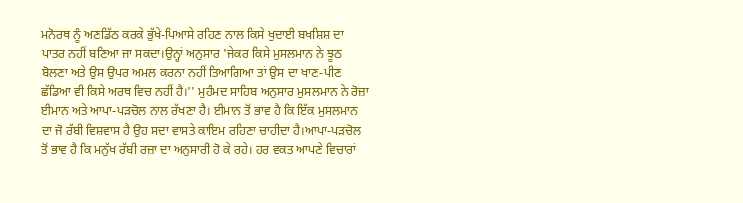ਮਨੋਰਥ ਨੂੰ ਅਣਡਿੱਠ ਕਰਕੇ ਭੁੱਖੇ-ਪਿਆਸੇ ਰਹਿਣ ਨਾਲ ਕਿਸੇ ਖੁਦਾਈ ਬਖਸ਼ਿਸ਼ ਦਾ ਪਾਤਰ ਨਹੀਂ ਬਣਿਆ ਜਾ ਸਕਦਾ।ਉਨ੍ਹਾਂ ਅਨੁਸਾਰ 'ਜੇਕਰ ਕਿਸੇ ਮੁਸਲਮਾਨ ਨੇ ਝੂਠ ਬੋਲਣਾ ਅਤੇ ਉਸ ਉਪਰ ਅਮਲ ਕਰਨਾ ਨਹੀਂ ਤਿਆਗਿਆ ਤਾਂ ਉਸ ਦਾ ਖਾਣ-ਪੀਣ ਛੱਡਿਆ ਵੀ ਕਿਸੇ ਅਰਥ ਵਿਚ ਨਹੀਂ ਹੈ।'' ਮੁਹੰਮਦ ਸਾਹਿਬ ਅਨੁਸਾਰ ਮੁਸਲਮਾਨ ਨੇ ਰੋਜ਼ਾ ਈਮਾਨ ਅਤੇ ਆਪਾ-ਪੜਚੋਲ ਨਾਲ ਰੱਖਣਾ ਹੈ। ਈਮਾਨ ਤੋਂ ਭਾਵ ਹੈ ਕਿ ਇੱਕ ਮੁਸਲਮਾਨ ਦਾ ਜੋ ਰੱਬੀ ਵਿਸ਼ਵਾਸ ਹੈ ਉਹ ਸਦਾ ਵਾਸਤੇ ਕਾਇਮ ਰਹਿਣਾ ਚਾਹੀਦਾ ਹੈ।ਆਪਾ-ਪੜਚੋਲ ਤੋਂ ਭਾਵ ਹੈ ਕਿ ਮਨੁੱਖ ਰੱਬੀ ਰਜ਼ਾ ਦਾ ਅਨੁਸਾਰੀ ਹੋ ਕੇ ਰਹੇ। ਹਰ ਵਕਤ ਆਪਣੇ ਵਿਚਾਰਾਂ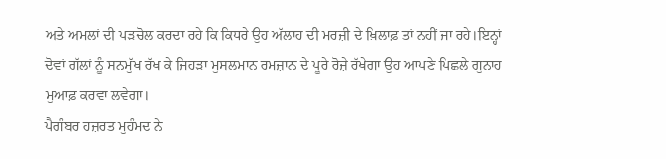ਅਤੇ ਅਮਲਾਂ ਦੀ ਪੜਚੋਲ ਕਰਦਾ ਰਹੇ ਕਿ ਕਿਧਰੇ ਉਹ ਅੱਲਾਹ ਦੀ ਮਰਜ਼ੀ ਦੇ ਖ਼ਿਲਾਫ਼ ਤਾਂ ਨਹੀਂ ਜਾ ਰਹੇ।ਇਨ੍ਹਾਂ ਦੋਵਾਂ ਗੱਲਾਂ ਨੂੰ ਸਨਮੁੱਖ ਰੱਖ ਕੇ ਜਿਹੜਾ ਮੁਸਲਮਾਨ ਰਮਜ਼ਾਨ ਦੇ ਪੂਰੇ ਰੋਜ਼ੇ ਰੱਖੇਗਾ ਉਹ ਆਪਣੇ ਪਿਛਲੇ ਗੁਨਾਹ ਮੁਆਫ਼ ਕਰਵਾ ਲਵੇਗਾ।
ਪੈਗੰਬਰ ਹਜ਼ਰਤ ਮੁਹੰਮਦ ਨੇ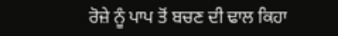ਰੋਜ਼ੇ ਨੂੰ ਪਾਪ ਤੋਂ ਬਚਣ ਦੀ ਢਾਲ ਕਿਹਾ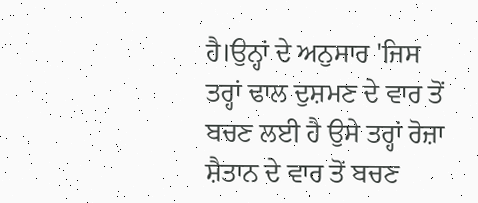ਹੈ।ਉਨ੍ਹਾਂ ਦੇ ਅਨੁਸਾਰ 'ਜਿਸ ਤਰ੍ਹਾਂ ਢਾਲ ਦੁਸ਼ਮਣ ਦੇ ਵਾਰ ਤੋਂ ਬਚਣ ਲਈ ਹੈ ਉਸੇ ਤਰ੍ਹਾਂ ਰੋਜ਼ਾ ਸ਼ੈਤਾਨ ਦੇ ਵਾਰ ਤੋਂ ਬਚਣ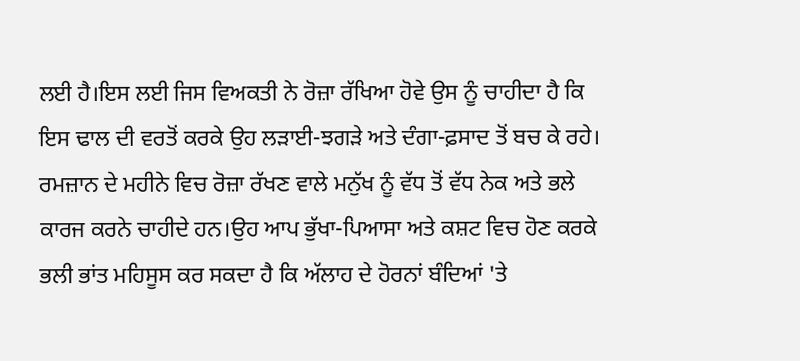ਲਈ ਹੈ।ਇਸ ਲਈ ਜਿਸ ਵਿਅਕਤੀ ਨੇ ਰੋਜ਼ਾ ਰੱਖਿਆ ਹੋਵੇ ਉਸ ਨੂੰ ਚਾਹੀਦਾ ਹੈ ਕਿ ਇਸ ਢਾਲ ਦੀ ਵਰਤੋਂ ਕਰਕੇ ਉਹ ਲੜਾਈ-ਝਗੜੇ ਅਤੇ ਦੰਗਾ-ਫ਼ਸਾਦ ਤੋਂ ਬਚ ਕੇ ਰਹੇ।
ਰਮਜ਼ਾਨ ਦੇ ਮਹੀਨੇ ਵਿਚ ਰੋਜ਼ਾ ਰੱਖਣ ਵਾਲੇ ਮਨੁੱਖ ਨੂੰ ਵੱਧ ਤੋਂ ਵੱਧ ਨੇਕ ਅਤੇ ਭਲੇ ਕਾਰਜ ਕਰਨੇ ਚਾਹੀਦੇ ਹਨ।ਉਹ ਆਪ ਭੁੱਖਾ-ਪਿਆਸਾ ਅਤੇ ਕਸ਼ਟ ਵਿਚ ਹੋਣ ਕਰਕੇ ਭਲੀ ਭਾਂਤ ਮਹਿਸੂਸ ਕਰ ਸਕਦਾ ਹੈ ਕਿ ਅੱਲਾਹ ਦੇ ਹੋਰਨਾਂ ਬੰਦਿਆਂ 'ਤੇ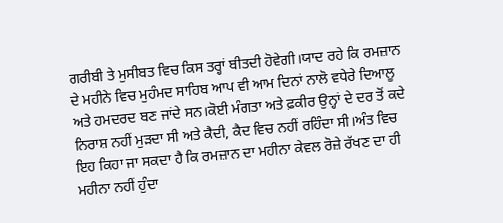ਗਰੀਬੀ ਤੇ ਮੁਸੀਬਤ ਵਿਚ ਕਿਸ ਤਰ੍ਹਾਂ ਬੀਤਦੀ ਹੋਵੇਗੀ।ਯਾਦ ਰਹੇ ਕਿ ਰਮਜ਼ਾਨ ਦੇ ਮਹੀਨੇ ਵਿਚ ਮੁਹੰਮਦ ਸਾਹਿਬ ਆਪ ਵੀ ਆਮ ਦਿਨਾਂ ਨਾਲੋ ਵਧੇਰੇ ਦਿਆਲੂ ਅਤੇ ਹਮਦਰਦ ਬਣ ਜਾਂਦੇ ਸਨ।ਕੋਈ ਮੰਗਤਾ ਅਤੇ ਫ਼ਕੀਰ ਉਨ੍ਹਾਂ ਦੇ ਦਰ ਤੋਂ ਕਦੇ ਨਿਰਾਸ਼ ਨਹੀਂ ਮੁੜਦਾ ਸੀ ਅਤੇ ਕੈਦੀ, ਕੈਦ ਵਿਚ ਨਹੀਂ ਰਹਿੰਦਾ ਸੀ।ਅੰਤ ਵਿਚ ਇਹ ਕਿਹਾ ਜਾ ਸਕਦਾ ਹੈ ਕਿ ਰਮਜ਼ਾਨ ਦਾ ਮਹੀਨਾ ਕੇਵਲ ਰੋਜ਼ੇ ਰੱਖਣ ਦਾ ਹੀ ਮਹੀਨਾ ਨਹੀਂ ਹੁੰਦਾ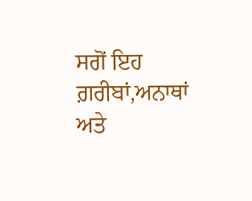ਸਗੋਂ ਇਹ ਗ਼ਰੀਬਾਂ,ਅਨਾਥਾਂ ਅਤੇ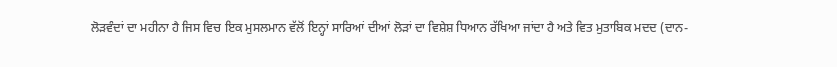ਲੋੜਵੰਦਾਂ ਦਾ ਮਹੀਨਾ ਹੈ ਜਿਸ ਵਿਚ ਇਕ ਮੁਸਲਮਾਨ ਵੱਲੋਂ ਇਨ੍ਹਾਂ ਸਾਰਿਆਂ ਦੀਆਂ ਲੋੜਾਂ ਦਾ ਵਿਸ਼ੇਸ਼ ਧਿਆਨ ਰੱਖਿਆ ਜਾਂਦਾ ਹੈ ਅਤੇ ਵਿਤ ਮੁਤਾਬਿਕ ਮਦਦ (ਦਾਨ-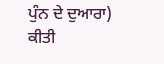ਪੁੰਨ ਦੇ ਦੁਆਰਾ) ਕੀਤੀ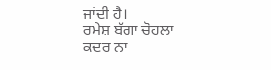ਜਾਂਦੀ ਹੈ।
ਰਮੇਸ਼ ਬੱਗਾ ਚੋਹਲਾ
ਕਦਰ ਨਾ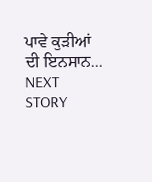ਪਾਵੇ ਕੁੜੀਆਂ ਦੀ ਇਨਸਾਨ...
NEXT STORY